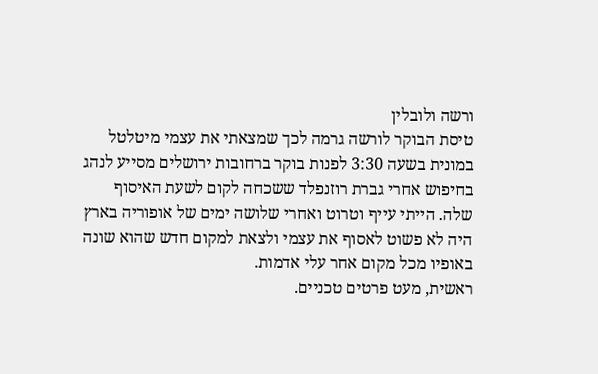ורשה ולובלין
טיסת הבוקר לורשה גרמה לכך שמצאתי את עצמי מיטלטל במונית בשעה 3:30 לפנות בוקר ברחובות ירושלים מסייע לנהג בחיפוש אחרי גברת רוזנפלד ששכחה לקום לשעת האיסוף שלה. הייתי עייף וטרוט ואחרי שלושה ימים של אופוריה בארץ היה לא פשוט לאסוף את עצמי ולצאת למקום חדש שהוא שונה באופיו מכל מקום אחר עלי אדמות.
ראשית, מעט פרטים טכניים.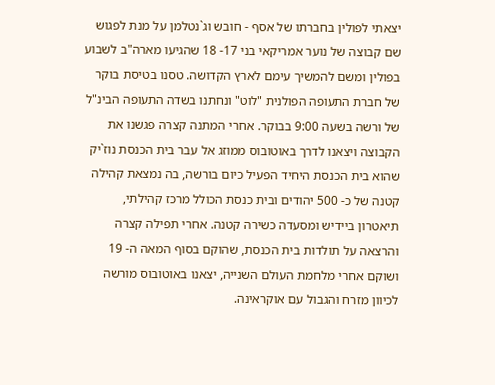יצאתי לפולין בחברתו של אסף - חובש וג`נטלמן על מנת לפגוש שם קבוצה של נוער אמריקאי בני 17- 18 שהגיעו מארה"ב לשבוע בפולין ומשם להמשיך עימם לארץ הקדושה. טסנו בטיסת בוקר של חברת התעופה הפולנית "לוט" ונחתנו בשדה התעופה הבינ"ל של ורשה בשעה 9:00 בבוקר. אחרי המתנה קצרה פגשנו את הקבוצה ויצאנו לדרך באוטובוס ממוזג אל עבר בית הכנסת נוז`יק שהוא בית הכנסת היחיד הפעיל כיום בורשה, בה נמצאת קהילה קטנה של כ- 500 יהודים ובית כנסת הכולל מרכז קהילתי, תיאטרון ביידיש ומסעדה כשירה קטנה. אחרי תפילה קצרה והרצאה על תולדות בית הכנסת, שהוקם בסוף המאה ה- 19 ושוקם אחרי מלחמת העולם השנייה, יצאנו באוטובוס מורשה לכיוון מזרח והגבול עם אוקראינה.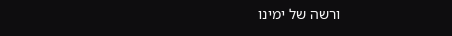ורשה של ימינו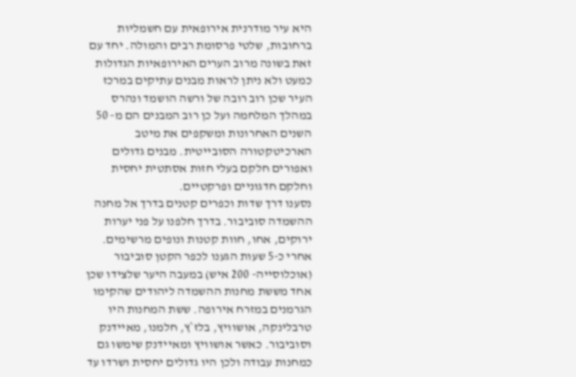היא עיר מודרנית אירופאית עם חשמליות ברחובות, שלטי פרסומת רבים והמולה. יחד עם זאת בשונה מרוב הערים האירופאיות הגדולות כמעט ולא ניתן לראות מבנים עתיקים במרכז העיר שכן רוב רובה של ורשה הושמד ונהרס במהלך המלחמה ועל כן רוב המבנים הם מ- 50 השנים האחרונות ומשקפים את מיטב הארכיטקטורה הסובייטית. מבנים גדולים ואפורים חלקם בעלי חזות אסתטית יחסית וחלקם חדגוניים ופרקטיים.
נסענו דרך שדות וכפרים קטנים בדרך אל מחנה ההשמדה סוביבור. בדרך חלפנו על פני יערות ירוקים, אחו, חוות קטנות ונופים מרשימים. אחרי כ-5 שעות הגענו לכפר הקטן סוביבור (אוכלוסייה- 200 איש) במעבה היער שלצידו שכן אחד מששת מחנות ההשמדה ליהודים שהקימו הגרמנים במזרח אירופה. ששת המחנות היו טרבלינקה, אושוויץ, בלז`ץ, חלמנו, מאיידנק וסוביבור. כאשר אושוויץ ומאיידנק שימשו גם כמחנות עבודה ולכן היו גדולים יחסית ושרדו עד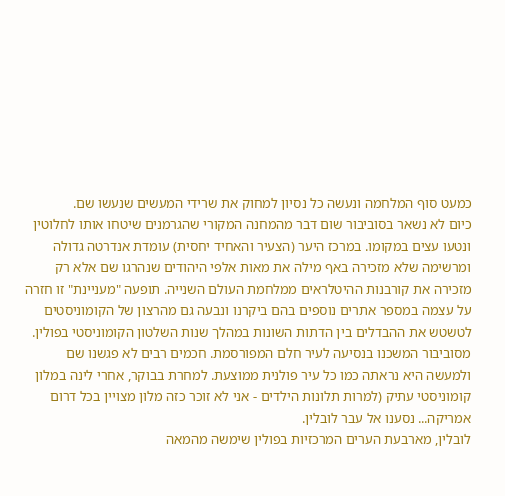כמעט סוף המלחמה ונעשה כל נסיון למחוק את שרידי המעשים שנעשו שם.
כיום לא נשאר בסוביבור שום דבר מהמחנה המקורי שהגרמנים שיטחו אותו לחלוטין ונטעו עצים במקומו. במרכז היער (הצעיר והאחיד יחסית) עומדת אנדרטה גדולה ומרשימה שלא מזכירה באף מילה את מאות אלפי היהודים שנהרגו שם אלא רק מזכירה את קורבנות ההיטלראים ממלחמת העולם השנייה. תופעה "מעניינת" זו חזרה על עצמה במספר אתרים נוספים בהם ביקרנו ונבעה גם מהרצון של הקומוניסטים לטשטש את ההבדלים בין הדתות השונות במהלך שנות השלטון הקומוניסטי בפולין. מסוביבור המשכנו בנסיעה לעיר חלם המפורסמת. חכמים רבים לא פגשנו שם ולמעשה היא נראתה כמו כל עיר פולנית ממוצעת. למחרת בבוקר, אחרי לינה במלון קומוניסטי עתיק (למרות תלונות הילדים - אני לא זוכר כזה מלון מצויין בכל דרום אמריקה... נסענו אל עבר לובלין.
לובלין, מארבעת הערים המרכזיות בפולין שימשה מהמאה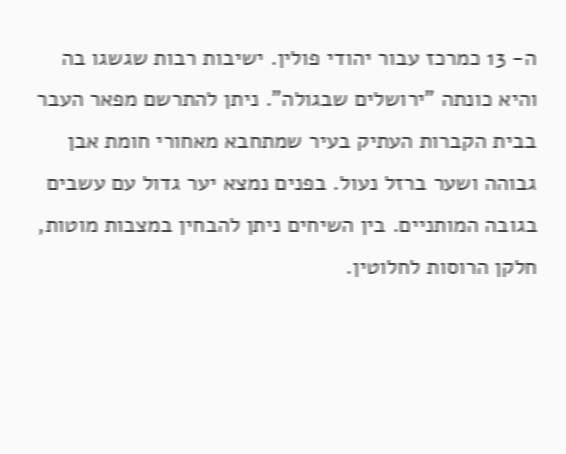ה- 13 כמרכז עבור יהודי פולין. ישיבות רבות שגשגו בה והיא כונתה "ירושלים שבגולה". ניתן להתרשם מפאר העבר בבית הקברות העתיק בעיר שמתחבא מאחורי חומת אבן גבוהה ושער ברזל נעול. בפנים נמצא יער גדול עם עשבים בגובה המותניים. בין השיחים ניתן להבחין במצבות מוטות, חלקן הרוסות לחלוטין.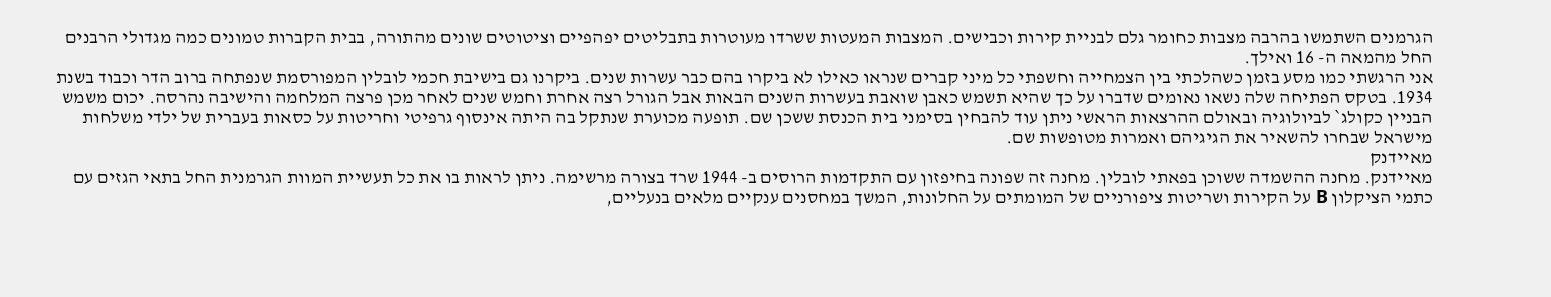הגרמנים השתמשו בהרבה מצבות כחומר גלם לבניית קירות וכבישים. המצבות המעטות ששרדו מעוטרות בתבליטים יפהפיים וציטוטים שונים מהתורה, בבית הקברות טמונים כמה מגדולי הרבנים החל מהמאה ה- 16 ואילך.
אני הרגשתי כמו מסע בזמן כשהלכתי בין הצמחייה וחשפתי כל מיני קברים שנראו כאילו לא ביקרו בהם כבר עשרות שנים. ביקרנו גם בישיבת חכמי לובלין המפורסמת שנפתחה ברוב הדר וכבוד בשנת 1934. בטקס הפתיחה שלה נשאו נאומים שדברו על כך שהיא תשמש כאבן שואבת בעשרות השנים הבאות אבל הגורל רצה אחרת וחמש שנים לאחר מכן פרצה המלחמה והישיבה נהרסה. יכום משמש הבניין כקולג` לביולוגיה ובאולם ההרצאות הראשי ניתן עוד להבחין בסימני בית הכנסת ששכן שם. תופעה מכוערת שנתקל בה היתה אינסוף גרפיטי וחריטות על כסאות בעברית של ילדי משלחות מישראל שבחרו להשאיר את הגיגיהם ואמרות מטופשות שם.
מאיידנק
מאיידנק. מחנה ההשמדה ששוכן בפאתי לובלין. מחנה זה שפונה בחיפזון עם התקדמות הרוסים ב- 1944 שרד בצורה מרשימה. ניתן לראות בו את כל תעשיית המוות הגרמנית החל בתאי הגזים עם כתמי הציקלון B על הקירות ושריטות ציפורניים של המומתים על החלונות, המשך במחסנים ענקיים מלאים בנעליים,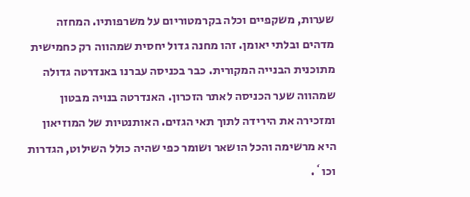שערות, משקפיים וכלה בקרמטוריום על משרפותיו. המחזה מדהים ובלתי יאומן. זהו מחנה גדול יחסית שמהווה רק כחמישית מתוכנית הבנייה המקורית. כבר בכניסה עברנו באנדרטה גדולה שמהווה שער הכניסה לאתר הזכרון. האנדרטה בנויה מבטון ומזכירה את הירידה לתוך תאי הגזים. האותנטיות של המוזיאון היא מרשימה והכל הושאר ושומר כפי שהיה כולל השילוט, הגדרות וכו`.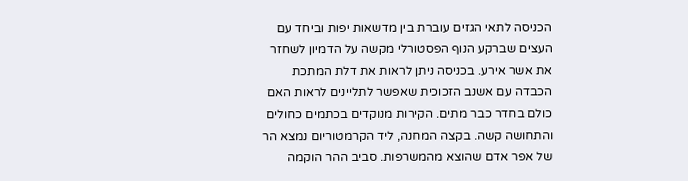הכניסה לתאי הגזים עוברת בין מדשאות יפות וביחד עם העצים שברקע הנוף הפסטורלי מקשה על הדמיון לשחזר את אשר אירע. בכניסה ניתן לראות את דלת המתכת הכבדה עם אשנב הזכוכית שאפשר לתליינים לראות האם כולם בחדר כבר מתים. הקירות מנוקדים בכתמים כחולים והתחושה קשה. בקצה המחנה, ליד הקרמטוריום נמצא הר של אפר אדם שהוצא מהמשרפות. סביב ההר הוקמה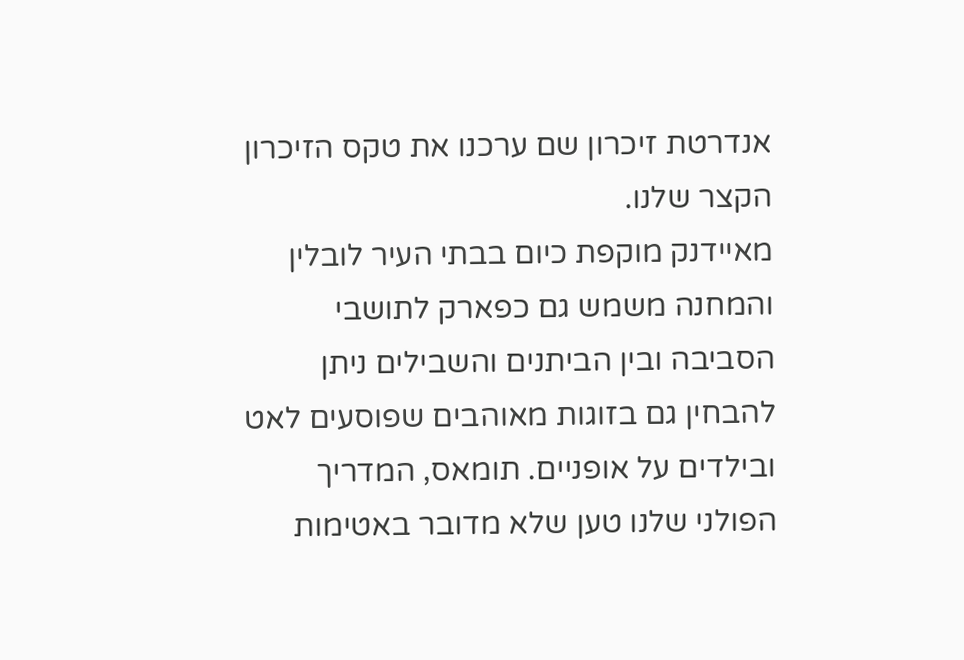אנדרטת זיכרון שם ערכנו את טקס הזיכרון הקצר שלנו.
מאיידנק מוקפת כיום בבתי העיר לובלין והמחנה משמש גם כפארק לתושבי הסביבה ובין הביתנים והשבילים ניתן להבחין גם בזוגות מאוהבים שפוסעים לאט ובילדים על אופניים. תומאס, המדריך הפולני שלנו טען שלא מדובר באטימות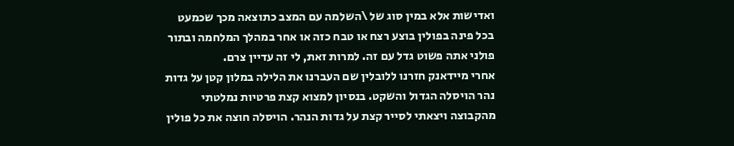ואדישות אלא במין סוג של \השלמה עם המצב כתוצאה מכך שכמעט בכל פינה בפולין בוצע רצח או טבח כזה או אחר במהלך המלחמה ובתור פולני אתה פשוט גדל עם זה. למרות זאת, לי זה עדיין צרם.
אחרי מיידאנק חזרנו ללובלין שם העברנו את הלילה במלון קטן על גדות נהר הויסלה הגדול והשקט. בנסיון למצוא קצת פרטיות נמלטתי מהקבוצה ויצאתי לסייר קצת על גדות הנהר. הויסלה חוצה את כל פולין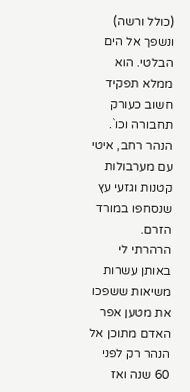(כולל ורשה) ונשפך אל הים הבלטי. הוא ממלא תפקיד חשוב כעורק תחבורה וכו`. הנהר רחב, איטי עם מערבולות קטנות וגזעי עץ שנסחפו במורד הזרם.
הרהרתי לי באותן עשרות משיאות ששפכו את מטען אפר האדם מתוכן אל הנהר רק לפני 60 שנה ואז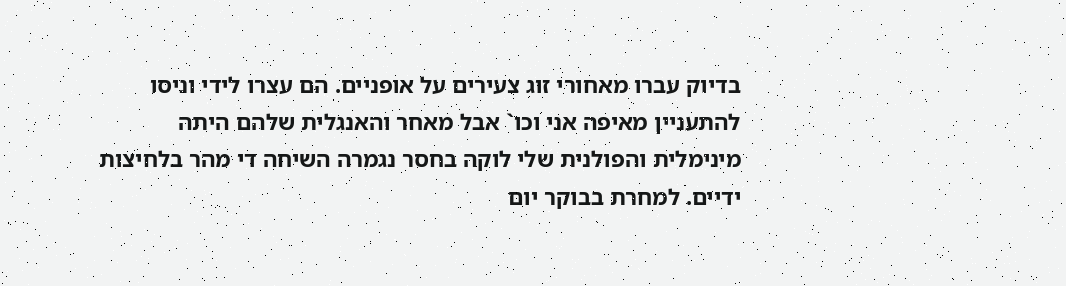בדיוק עברו מאחורי זוג צעירים על אופניים. הם עצרו לידי וניסו להתעניין מאיפה אני וכו` אבל מאחר והאנגלית שלהם היתה מינימלית והפולנית שלי לוקה בחסר נגמרה השיחה די מהר בלחיצות ידיים. למחרת בבוקר יום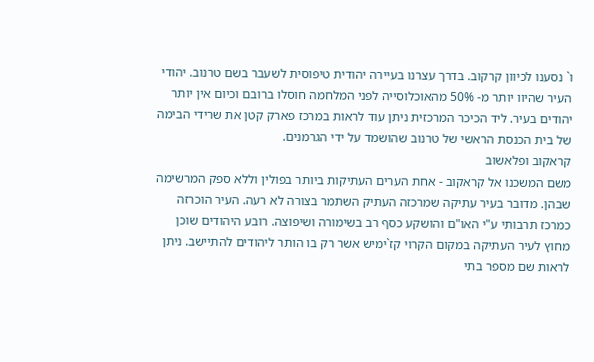ו` נסענו לכיוון קרקוב. בדרך עצרנו בעיירה יהודית טיפוסית לשעבר בשם טרנוב. יהודי העיר שהיוו יותר מ- 50% מהאוכלוסייה לפני המלחמה חוסלו ברובם וכיום אין יותר יהודים בעיר. ליד הכיכר המרכזית ניתן עוד לראות במרכז פארק קטן את שרידי הבימה של בית הכנסת הראשי של טרנוב שהושמד על ידי הגרמנים.
קראקוב ופלאשוב
משם המשכנו אל קראקוב - אחת הערים העתיקות ביותר בפולין וללא ספק המרשימה שבהן. מדובר בעיר עתיקה שמרכזה העתיק השתמר בצורה לא רעה. העיר הוכרזה כמרכז תרבותי ע"י האו"ם והושקע כסף רב בשימורה ושיפוצה. רובע היהודים שוכן מחוץ לעיר העתיקה במקום הקרוי קז`ימיש אשר רק בו הותר ליהודים להתיישב. ניתן לראות שם מספר בתי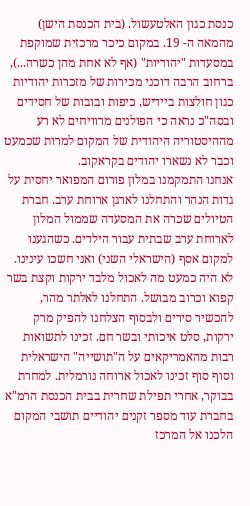כנסת כגון האלטעשול. (בית הכנסת הישן) מהמאה ה- 19. במקום כיכר מרכזית שמוקפת במסעדות "יהודיות" (אף לא אחת מהן כשרה...), ברחוב הרבה דוכני מכירות של מזכרות יהודיות כגון חולצות ביידיש, כיפות ובובות של חסידים ובסה"כ נראה כי הפולנים מרוויחים לא רע מההיסטוריה היהודית של המקום למרות שכמעט וכבר לא נשארו יהודים בקראקוב.
אנחנו התמקמנו במלון פורום המפואר יחסית על גדות הנהר והתחלנו לארגן ארוחת ערב. חברת הטיולים שכרה את המסעדה שממול המלון לארוחת ערב שבתית עבור הילדים. כשהגענו למקום אסף (הישראלי השני) ואני חשכו עינינו. לא היה כמעט מה לאכול מלבד ירקות וקצת בשר קפוא וכרוב מבושל. התחלנו לאלתר מהר, להכשיר סירים ולבסוף הצלחנו להפיק מרק ירקות, סלט איכותי ובשר חם. זכינו לתשואות רבות מהאמריקאים על ה"תושייה" הישראלית וסוף סוף זכינו לאכול ארוחה נורמלית. למחרת בבוקר, אחרי תפילת שחרית בבית הכנסת הרמ"א בחברת עוד מספר זקנים יהודיים תושבי המקום הלכנו אל המרכז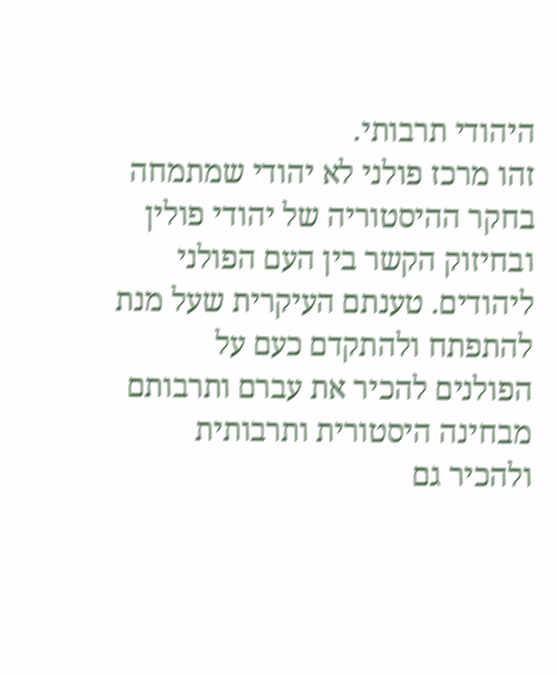היהודי תרבותי.
זהו מרכז פולני לא יהודי שמתמחה בחקר ההיסטוריה של יהודי פולין ובחיזוק הקשר בין העם הפולני ליהודים. טענתם העיקרית שעל מנת להתפתח ולהתקדם כעם על הפולנים להכיר את עברם ותרבותם מבחינה היסטורית ותרבותית ולהכיר גם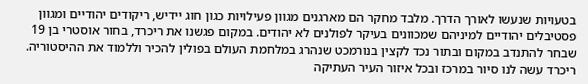בטעויות שנעשו לאורך הדרך. מלבד מחקר הם מארגנים מגוון פעילויות כגון חוג יידיש, ריקודים יהודיים ומגוון פסטיבלים יהודיים למיניהם שמכוונים בעיקר לפולנים לא יהודים. במקום פגשנו את ריכרד, בחור אוסטרי בן 19 שבחר להתנדב במקום ובתור נכד לקצין בנורמכט שנהרג במלחמת העולם בפולין להכיר וללמוד את ההיסטוריה. ריכרד עשה לנו סיור במרכז ובכל איזור העיר העתיקה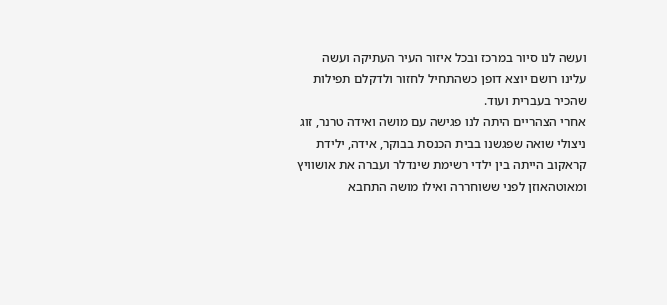ועשה לנו סיור במרכז ובכל איזור העיר העתיקה ועשה עלינו רושם יוצא דופן כשהתחיל לחזור ולדקלם תפילות שהכיר בעברית ועוד.
אחרי הצהריים היתה לנו פגישה עם מושה ואידה טרנר, זוג ניצולי שואה שפגשנו בבית הכנסת בבוקר, אידה, ילידת קראקוב הייתה בין ילדי רשימת שינדלר ועברה את אושוויץ ומאוטהאוזן לפני ששוחררה ואילו מושה התחבא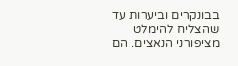בבונקרים וביערות עד שהצליח להימלט מציפורני הנאצים. הם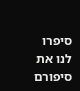סיפרו לנו את סיפורם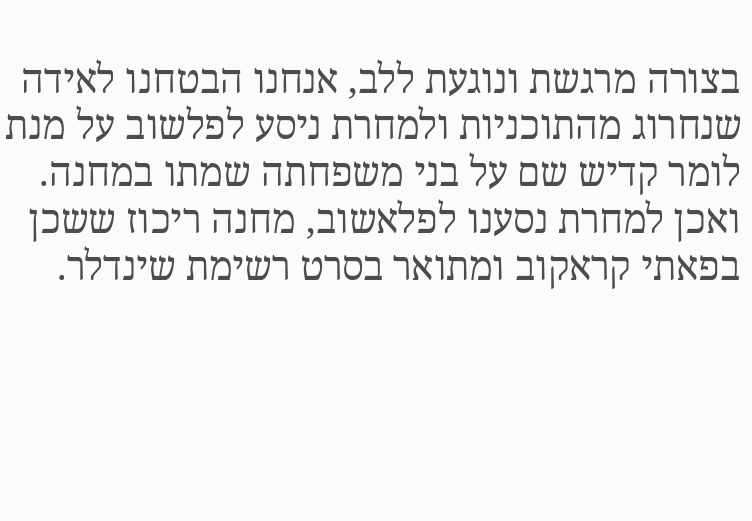בצורה מרגשת ונוגעת ללב, אנחנו הבטחנו לאידה שנחרוג מהתוכניות ולמחרת ניסע לפלשוב על מנת לומר קדיש שם על בני משפחתה שמתו במחנה. ואכן למחרת נסענו לפלאשוב, מחנה ריכוז ששכן בפאתי קראקוב ומתואר בסרט רשימת שינדלר.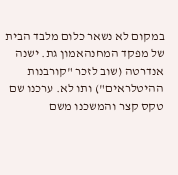במקום לא נשאר כלום מלבד הבית של מפקד המחנהאמון גת. ישנה אנדרטה (שוב לזכר "קורבנות ההיטלראים") ותו לא. ערכנו שם טקס קצר והמשכנו משם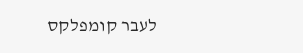לעבר קומפלקס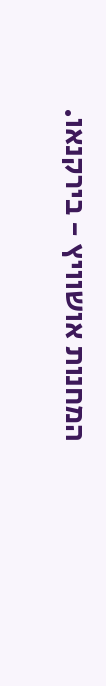המחנות אושוויץ - בירקנאו.